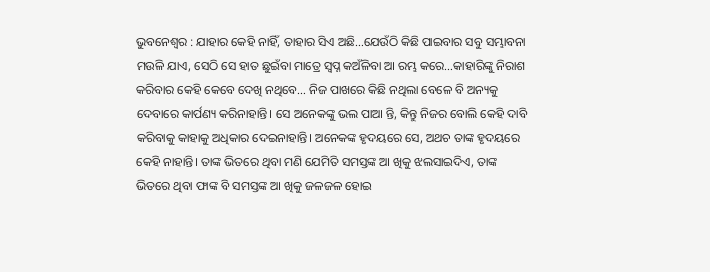ଭୁବନେଶ୍ୱର : ଯାହାର କେହି ନାହିଁ, ତାହାର ସିଏ ଅଛି…ଯେଉଁଠି କିଛି ପାଇବାର ସବୁ ସମ୍ଭାବନା ମଉଳି ଯାଏ, ସେଠି ସେ ହାତ ଛୁଇଁବା ମାତ୍ରେ ସ୍ୱପ୍ନ କଅଁଳିବା ଆ ରମ୍ଭ କରେ…କାହାରିଙ୍କୁ ନିରାଶ କରିବାର କେହି କେବେ ଦେଖି ନଥିବେ… ନିଜ ପାଖରେ କିଛି ନଥିଲା ବେଳେ ବି ଅନ୍ୟକୁ ଦେବାରେ କାର୍ପଣ୍ୟ କରିନାହାନ୍ତି। ସେ ଅନେକଙ୍କୁ ଭଲ ପାଆ ନ୍ତି, କିନ୍ତୁ ନିଜର ବୋଲି କେହି ଦାବି କରିବାକୁ କାହାକୁ ଅଧିକାର ଦେଇନାହାନ୍ତି। ଅନେକଙ୍କ ହୃଦୟରେ ସେ, ଅଥଚ ତାଙ୍କ ହୃଦୟରେ କେହି ନାହାନ୍ତି। ତାଙ୍କ ଭିତରେ ଥିବା ମଣି ଯେମିତି ସମସ୍ତଙ୍କ ଆ ଖିକୁ ଝଲସାଇଦିଏ, ତାଙ୍କ ଭିତରେ ଥିବା ଫାଙ୍କ ବି ସମସ୍ତଙ୍କ ଆ ଖିକୁ ଜଳଜଳ ହୋଇ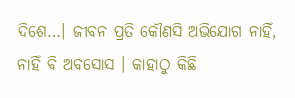ଦିଶେ…। ଜୀବନ ପ୍ରତି କୌଣସି ଅଭିଯୋଗ ନାହିଁ, ନାହିଁ ବି ଅବସୋସ । କାହାଠୁ କିଛି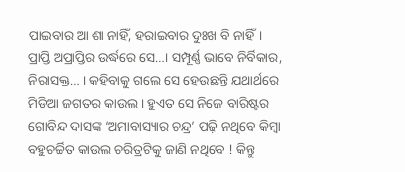ପାଇବାର ଆ ଶା ନାହିଁ, ହରାଇବାର ଦୁଃଖ ବି ନାହିଁ। ପ୍ରାପ୍ତି ଅପ୍ରାପ୍ତିର ଉର୍ଦ୍ଧରେ ସେ…। ସମ୍ପୂର୍ଣ୍ଣ ଭାବେ ନିର୍ବିକାର, ନିରାସକ୍ତ… । କହିବାକୁ ଗଲେ ସେ ହେଉଛନ୍ତି ଯଥାର୍ଥରେ ମିଡିଆ ଜଗତର କାଉଲ । ହୁଏତ ସେ ନିଜେ ବାରିଷ୍ଟର ଗୋବିନ୍ଦ ଦାସଙ୍କ ‘ଅମାବାସ୍ୟାର ଚନ୍ଦ୍ର’ ପଢ଼ି ନଥିବେ କିମ୍ବା ବହୁଚର୍ଚ୍ଚିତ କାଉଲ ଚରିତ୍ରଟିକୁ ଜାଣି ନଥିବେ ! କିନ୍ତୁ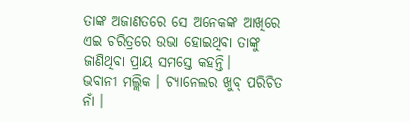ତାଙ୍କ ଅଜାଣତରେ ସେ ଅନେକଙ୍କ ଆଖିରେ ଏଇ ଚରିତ୍ରରେ ଉଭା ହୋଇଥିବା ତାଙ୍କୁ ଜାଣିଥିବା ପ୍ରାୟ ସମସ୍ତେ କହନ୍ତି।
ଭବାନୀ ମଲ୍ଲିକ । ଚ୍ୟାନେଲର ଖୁବ୍ ପରିଚିତ ନାଁ ।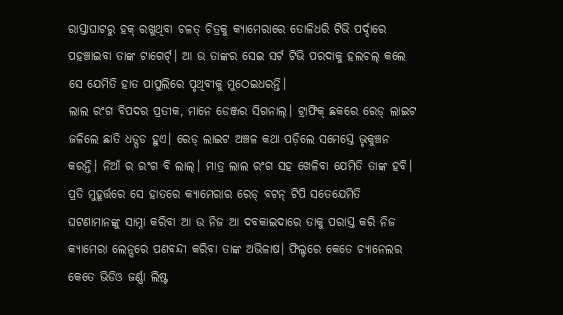ରାସ୍ତାଘାଟରୁ ହକ୍ ରଖୁଥିବା ଚଳତ୍ ଚିତ୍ରକୁ କ୍ୟାମେରାରେ ତୋଳିଧରି ଟିଭି ପର୍ଦ୍ଦାରେ ପହଞ୍ଚାଇବା ତାଙ୍କ ଟାଗେର୍ଟ୍। ଆ ଉ ତାଙ୍କର ସେଇ ସର୍ଟ ଟିଭି ପରଦାକୁ ହଲଚଲ୍ କଲେ ସେ ଯେମିତି ହାତ ପାପୁଲିରେ ପୃଥିବୀକୁ ମୁଠେଇଧରନ୍ତି।
ଲାଲ ରଂଗ ବିପଦର ପ୍ରତୀକ, ମାନେ ଡେଞ୍ଜର ସିଗନାଲ୍। ଟ୍ରାଫିକ୍ ଛକରେ ରେଡ୍ ଲାଇଟ ଜଳିଲେ ଛାତି ଧଡ୍ପଡ ହୁଏ। ରେଡ୍ ଲାଇଟ ଅଞ୍ଚଳ କଥା ପଡ଼ିଲେ ସମେସ୍ତେ ଭୃକୁଞ୍ଚନ କରନ୍ତି। ନିଆଁ ର ରଂଗ ବି ଲାଲ୍। ମାତ୍ର ଲାଲ ରଂଗ ସହ ଖେଳିବା ଯେମିତି ତାଙ୍କ ହବି। ପ୍ରତି ମୁହୂର୍ତ୍ତରେ ସେ ହାତରେ କ୍ୟାମେରାର ରେଡ୍ ବଟନ୍ ଟିପି ସତେଯେମିତି ଘଟଣାମାନଙ୍କୁ ସାମ୍ନା କରିବା ଆ ଉ ନିଜ ଆ ଦବକାଇଦାରେ ତାକୁ ପରାସ୍ତ କରି ନିଜ କ୍ୟାମେରା ଲେନ୍ସରେ ପଣବନ୍ଦୀ କରିବା ତାଙ୍କ ଅଭିଳାଷ। ଫିଲ୍ଡରେ କେତେ ଚ୍ୟାନେଲର କେତେ ଭିଡିଓ ଜର୍ଣ୍ଣା ଲିଷ୍ଟ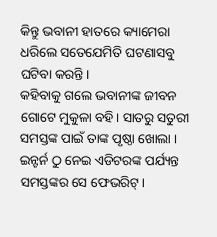କିନ୍ତୁ ଭବାନୀ ହାତରେ କ୍ୟାମେରା ଧରିଲେ ସତେଯେମିତି ଘଟଣାସବୁ ଘଟିବା କରନ୍ତି।
କହିବାକୁ ଗଲେ ଭବାନୀଙ୍କ ଜୀବନ ଗୋଟେ ମୁକୁଳା ବହି। ସାତରୁ ସତୁରୀ ସମସ୍ତଙ୍କ ପାଇଁ ତାଙ୍କ ପୃଷ୍ଠା ଖୋଲା । ଇନ୍ଟର୍ନ ଠୁ ନେଇ ଏଡିଟରଙ୍କ ପର୍ଯ୍ୟନ୍ତ ସମସ୍ତଙ୍କର ସେ ଫେଭରିଟ୍।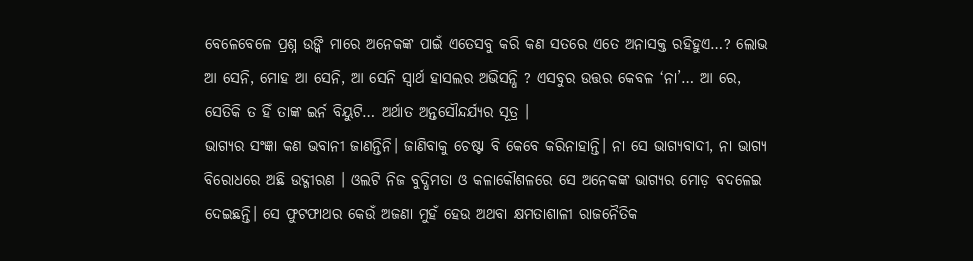ବେଳେବେଳେ ପ୍ରଶ୍ନ ଉଙ୍କି ମାରେ ଅନେକଙ୍କ ପାଇଁ ଏତେସବୁ କରି କଣ ସତରେ ଏତେ ଅନାସକ୍ତ ରହିହୁଏ…? ଲୋଭ ଆ ସେନି, ମୋହ ଆ ସେନି, ଆ ସେନି ସ୍ୱାର୍ଥ ହାସଲର ଅଭିସନ୍ଧି ? ଏସବୁର ଉତ୍ତର କେବଳ ‘ନା’… ଆ ରେ, ସେତିକି ତ ହିଁ ତାଙ୍କ ଇର୍ନ ବିୟୁଟି… ଅର୍ଥାତ ଅନ୍ତସୌନ୍ଦର୍ଯ୍ୟର ସୂତ୍ର ।
ଭାଗ୍ୟର ସଂଜ୍ଞା କଣ ଭବାନୀ ଜାଣନ୍ତିନି। ଜାଣିବାକୁ ଚେଷ୍ଟା ବି କେବେ କରିନାହାନ୍ତି। ନା ସେ ଭାଗ୍ୟବାଦୀ, ନା ଭାଗ୍ୟ ବିରୋଧରେ ଅଛି ଉଦ୍ଗୀରଣ । ଓଲଟି ନିଜ ବୁଦ୍ଧିମତା ଓ କଳାକୌଶଳରେ ସେ ଅନେକଙ୍କ ଭାଗ୍ୟର ମୋଡ଼ ବଦଳେଇ ଦେଇଛନ୍ତି। ସେ ଫୁଟଫାଥର କେଉଁ ଅଜଣା ମୁହଁ ହେଉ ଅଥବା କ୍ଷମତାଶାଳୀ ରାଜନୈତିକ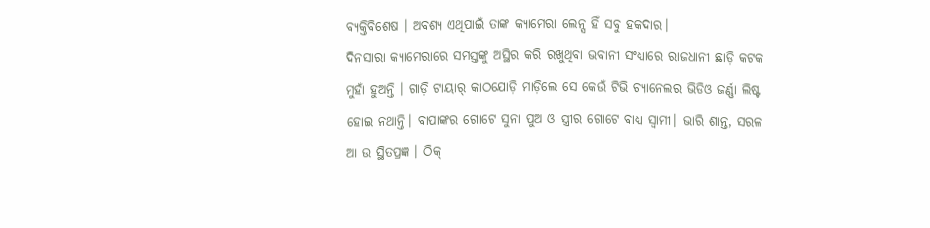ବ୍ୟକ୍ତିବିଶେଷ । ଅବଶ୍ୟ ଏଥିପାଇଁ ତାଙ୍କ କ୍ୟାମେରା ଲେନ୍ସ ହିଁ ସବୁ ହକଦାର।
ଦିନସାରା କ୍ୟାମେରାରେ ସମସ୍ତଙ୍କୁ ଅସ୍ଥିର କରି ରଖୁଥିବା ଭବାନୀ ସଂଧ୍ୟାରେ ରାଜଧାନୀ ଛାଡ଼ି କଟକ ମୁହାଁ ହୁଅନ୍ତି । ଗାଡ଼ି ଟାୟାର୍ କାଠଯୋଡ଼ି ମାଡ଼ିଲେ ସେ କେଉଁ ଟିଭି ଚ୍ୟାନେଲର ଭିଡିଓ ଜର୍ଣ୍ଣା ଲିଷ୍ଟ ହୋଇ ନଥାନ୍ତି। ବାପାଙ୍କର ଗୋଟେ ସୁନା ପୁଅ ଓ ସ୍ତ୍ରୀର ଗୋଟେ ବାଧ୍ୟ ସ୍ୱାମୀ। ଭାରି ଶାନ୍ତ, ସରଳ ଆ ଉ ସ୍ଥିତପ୍ରଜ୍ଞ । ଠିକ୍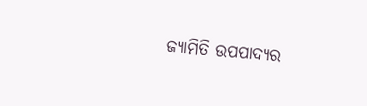ଜ୍ୟାମିତି ଉପପାଦ୍ୟର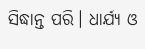ସିଦ୍ଧାନ୍ତ ପରି। ଧାର୍ଯ୍ୟ ଓ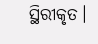ସ୍ଥିରୀକୃତ।